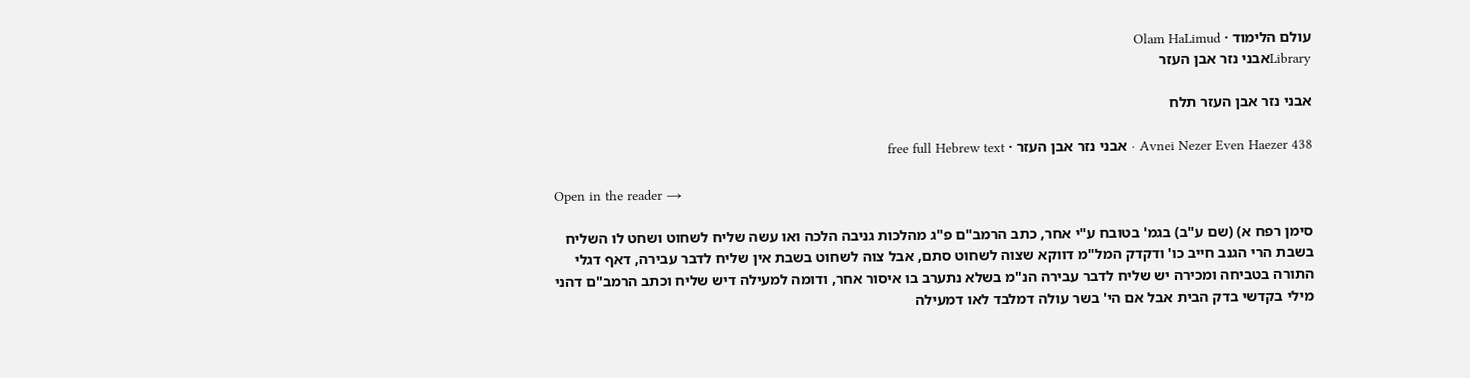עולם הלימוד · Olam HaLimud
Libraryאבני נזר אבן העזר

אבני נזר אבן העזר תלח

Avnei Nezer Even Haezer 438 · אבני נזר אבן העזר · free full Hebrew text

Open in the reader →

סימן רפח א) (שם ע"ב) בגמ' בטובח ע"י אחר, כתב הרמב"ם פ"ג מהלכות גניבה הלכה ואו עשה שליח לשחוט ושחט לו השליח בשבת הרי הגנב חייב כו' ודקדק המל"מ דווקא שצוה לשחוט סתם, אבל צוה לשחוט בשבת אין שליח לדבר עבירה, דאף דגלי התורה בטביחה ומכירה יש שליח לדבר עבירה הנ"מ בשלא נתערב בו איסור אחר, ודומה למעילה דיש שליח וכתב הרמב"ם דהני מילי בקדשי בדק הבית אבל אם הי' בשר עולה דמלבד לאו דמעילה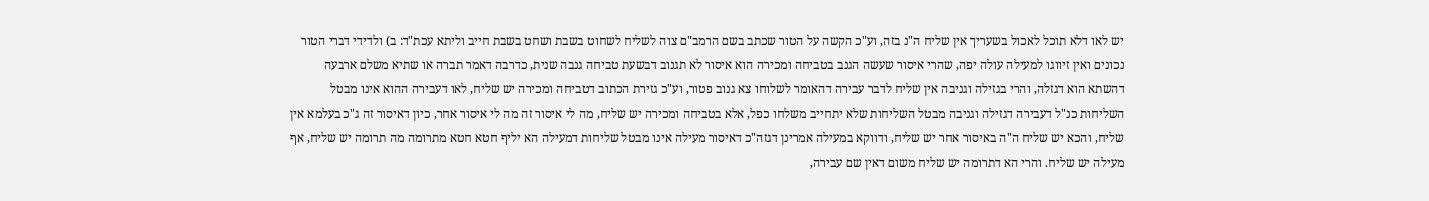יש לאו דלא תוכל לאכול בשעריך אין שליח ה"נ בזה, וע"כ הקשה על הטור שכתב בשם הרמב"ם צוה לשליח לשחוט בשבת ושחט בשבת חייב וליתא עכת"ד: ב) ולדידי דברי הטור נכונים ואין זיווגו למעילה עולה יפה, שהרי איסור שעשה הגנב בטביחה ומכירה הוא איסור לא תגנוב דבשעת טביחה גנבה שנית, כדרבה דאמר תברה או שתיא משלם ארבעה דהשתא הוא דגזלה, והרי בגזילה וגניבה אין שליח לדבר עבירה דהאומר לשלוחו צא גנוב פטור, וע"כ גזירת הכתוב דטביחה ומכירה יש שליח, לאו דעבירה ההוא אינו מבטל השליחות כנ"ל דעבירה דגזילה וגניבה מבטל השליחות שלא יתחייב משלחו כפל, אלא בטביחה ומכירה יש שליח, מה לי איסור זה מה לי איסור אחר, כיון דאיסור זה ג"כ בעלמא אין שליח, והכא יש שליח ה"ה באיסור אחר יש שליח, ודווקא במעילה אמרינן דגזה"כ דאיסור מעילה אינו מבטל שליחות דמעילה הא יליף חטא חטא מתרומה מה תרומה יש שליח, אף מעילה יש שליח. והרי הא דתרומה יש שליח משום דאין שם עבירה,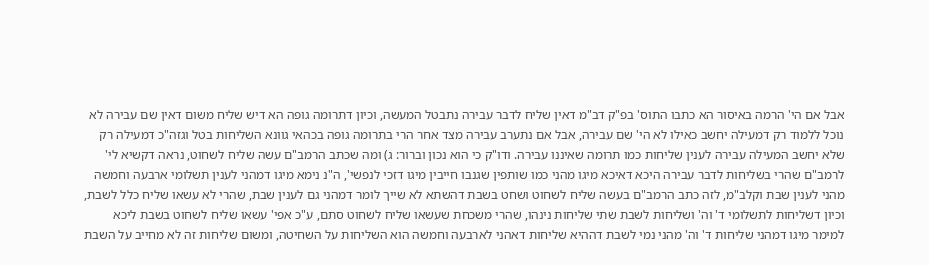אבל אם הי' הרמה באיסור הא כתבו התוס' בפ"ק דב"מ דאין שליח לדבר עבירה נתבטל המעשה, וכיון דתרומה גופה הא דיש שליח משום דאין שם עבירה לא נוכל ללמוד רק דמעילה יחשב כאילו לא הי' שם עבירה, אבל אם נתערב עבירה מצד אחר הרי בתרומה גופה בכהאי גוונא השליחות בטל וגזה"כ דמעילה רק שלא יחשב המעילה עבירה לענין שליחות כמו תרומה שאיננו עבירה. ודו"ק כי הוא נכון וברור: ג) ומה שכתב הרמב"ם עשה שליח לשחוט, נראה דקשיא לי' לרמב"ם שהרי בשליחות לדבר עבירה היכא דאיכא מיגו מהני כמו שותפין שגנבו חייבין מיגו דזכי לנפשי', ה"נ נימא מיגו דמהני לענין תשלומי ארבעה וחמשה מהני לענין שבת וקלב"מ, לזה כתב הרמב"ם בעשה שליח לשחוט ושחט בשבת דהשתא לא שייך לומר דמהני גם לענין שבת, שהרי לא עשאו שליח כלל לשבת, וכיון דשליחות לתשלומי ד' וה' ושליחות לשבת שתי שליחות נינהו, שהרי משכחת שעשאו שליח לשחוט סתם, ע"כ אפי' עשאו שליח לשחוט בשבת ליכא למימר מיגו דמהני שליחות ד' וה' מהני נמי לשבת דההיא שליחות דאהני לארבעה וחמשה הוא השליחות על השחיטה, ומשום שליחות זה לא מחייב על השבת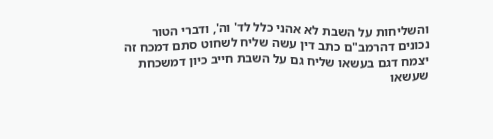והשליחות על השבת לא אהני כלל לד' וה', ודברי הטור נכונים דהרמב"ם כתב דין עשה שליח לשחוט סתם דמכח זה יצמח דגם בעשאו שליח גם על השבת חייב כיון דמשכחת שעשאו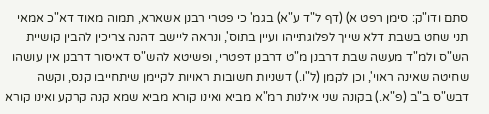סתם ודו"ק: סימן רפט א) (דף ל"ד ע"א) בגמ' כי פטרי רבנן אשארא, תמוה מאוד דא"כ אמאי תני שחט בשבת דלא שייך לפלוגתייהו ועיין בתוס', ונראה ליישב דהנה צריכין להבין קושיית הש"ס ולמ"ד מעשה שבת דרבנן מ"ט דרבנן דפטרי, ופשיטא להש"ס דאיסור דרבנן אין עושהו שחיטה שאינה ראוי', וכן לקמן (ל"ו.) דשניות חשובות ראויות לקיימן שיתחייבו קנס, וקשה דבש"ס ב"ב (פ"א.) בקונה שני אילנות רמ"א מביא ואינו קורא מביא שמא קנה קרקע ואינו קורא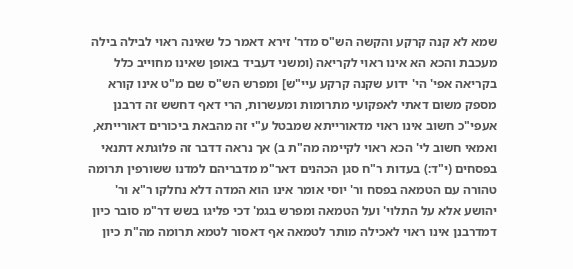שמא לא קנה קרקע והקשה הש"ס מדר' זירא דאמר כל שאינה ראוי לבילה בילה מעכבת והכא הא אינו ראוי לקריאה (ומשני דעביד באופן שאינו מחוייב כלל בקריאה אפי' הי' ידוע שקנה קרקע עיי"ש] ומפרש הש"ס שם מ"ט אינו קורא מספק משום דאתי לאפקועי מתרומות ומעשרות, הרי דאף דחשש זה דרבנן אעפי"כ חשוב אינו ראוי מדאורייתא שמבטל ע"י זה מהבאת ביכורים דאורייתא, ואמאי חשוב לי' הכא ראוי לקיימה מה"ת ב) אך נראה דדבר זה פלוגתא דתנאי בפסחים (י"ד:) בעדות ר"ח סגן הכהנים דאר"מ מדבריהם למדנו ששורפין תרומה טהורה עם הטמאה בפסח ור' יוסי אומר אינו הוא המדה דלא נחלקו ר"א ור' יהושע אלא על התלוי' ועל הטמאה ומפרש בגמ' דכי פליגו בשש דר"מ סובר כיון דמדרבנן אינו ראוי לאכילה מותר לטמאה אף דאסור לטמא תרומה מה"ת כיון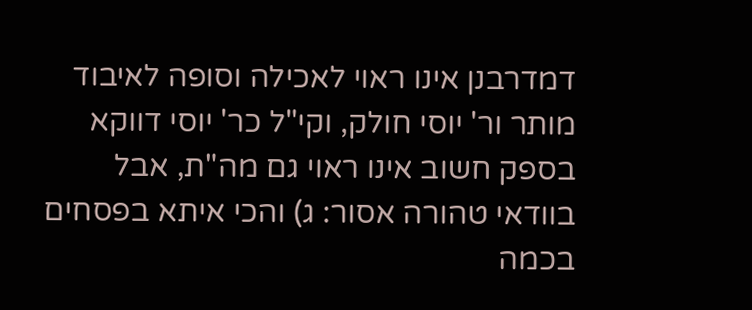דמדרבנן אינו ראוי לאכילה וסופה לאיבוד מותר ור' יוסי חולק, וקי"ל כר' יוסי דווקא בספק חשוב אינו ראוי גם מה"ת, אבל בוודאי טהורה אסור: ג) והכי איתא בפסחים בכמה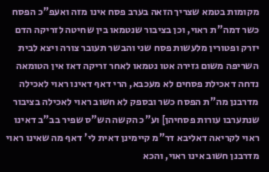מקומות בטמא שצריך הזאה בערב פסח אינו מזה ואעפ"כ הפסח כשר דמה"ת ראוי, וכן בציבור שנטמאו בין שחיטה לזריקה הדם יזרק ופטורין מלעשות פסח שני והבשר תעובר צורה ויצא לבית השריפה משום גזירה אטו נטמאו לאחר זריקה דאז אין הטומאה נדחה דאכילת פסחים לא מעכבא, הרי דאף דאינו ראוי לאכילה מדרבנן מה"ת הפסח כשר ובספק לא חשוב ראוי לאכילה בציבור שנתערבו עורות פסחיהן] וע"כ הקשה הש"ס שפיר בב"ב דאינו ראוי לקריאה דאליבא דר"מ קיימינן דאית לי' דאף מה שאינו ראוי מדרבנן חשוב אינו ראוי, והכא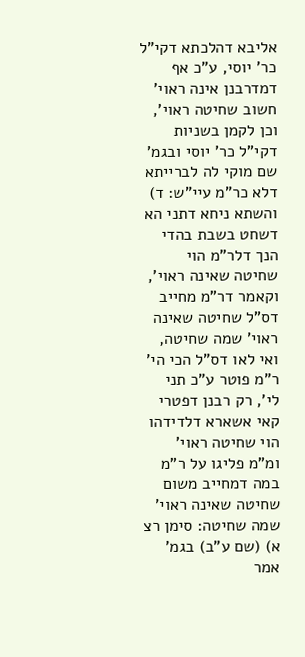אליבא דהלכתא דקי"ל כר' יוסי, ע"כ אף דמדרבנן אינה ראוי' חשוב שחיטה ראוי', וכן לקמן בשניות דקי"ל כר' יוסי ובגמ' שם מוקי לה לברייתא דלא כר"מ עיי"ש: ד) והשתא ניחא דתני הא דשחט בשבת בהדי הנך דלר"מ הוי שחיטה שאינה ראוי', וקאמר דר"מ מחייב דס"ל שחיטה שאינה ראוי' שמה שחיטה, ואי לאו דס"ל הכי הי' ר"מ פוטר ע"כ תני לי', רק רבנן דפטרי קאי אשארא דלדידהו הוי שחיטה ראוי' ומ"מ פליגו על ר"מ במה דמחייב משום שחיטה שאינה ראוי' שמה שחיטה: סימן רצ א) (שם ע"ב) בגמ' אמר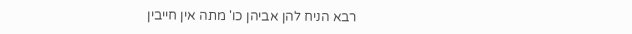רבא הניח להן אביהן כו' מתה אין חייבין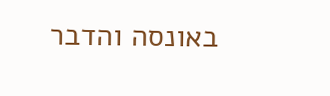באונסה והדבר